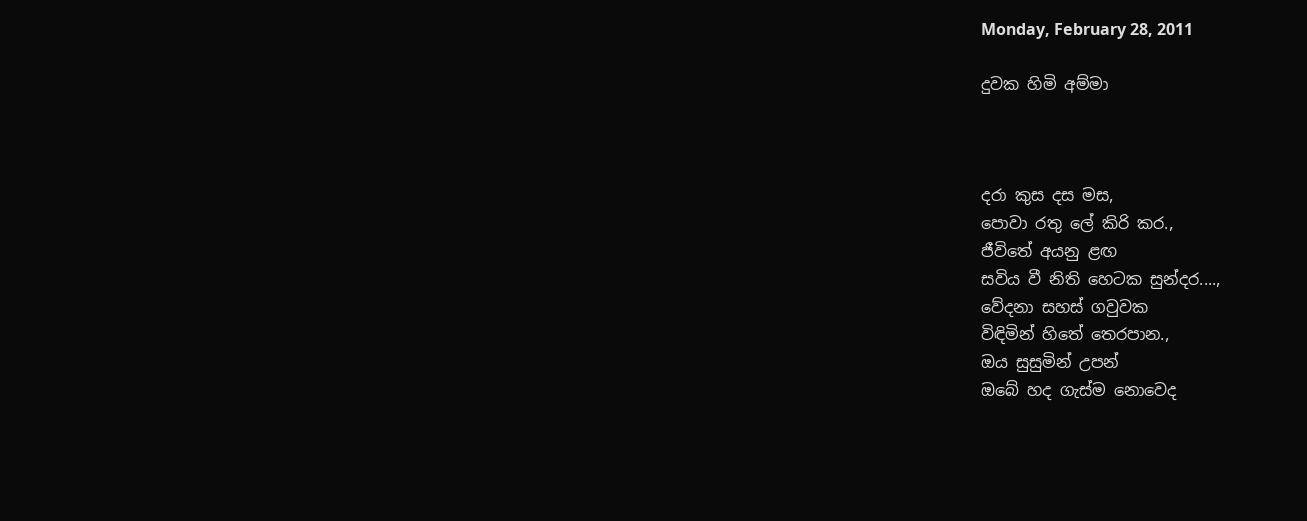Monday, February 28, 2011

දුවක හිමි අම්මා



දරා කුස දස මස,
පොවා රතු ලේ කිරි කර.,
ජීවිතේ අයනු ළඟ
සවිය වී නිති හෙටක සුන්දර....,
වේදනා සහස් ගවුවක
විඳිමින් හිතේ තෙරපාන.,
ඔය සුසුමින් උපන්
ඔබේ හද ගැස්ම නොවෙද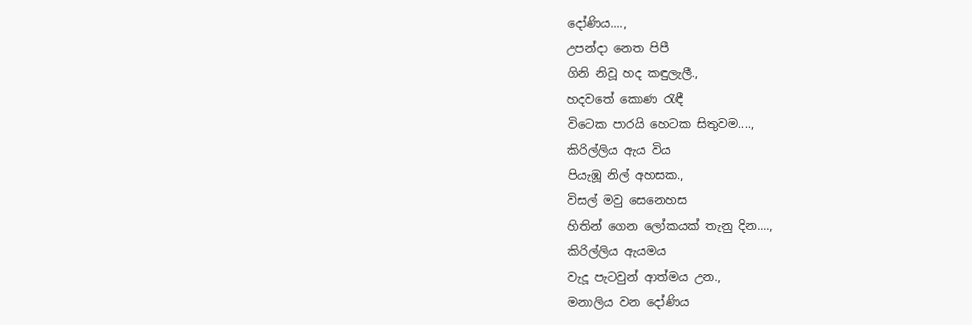දෝණිය....,
උපන්දා නෙත පිපී
ගිනි නිවූ හද කඳුලැලී.,
හදවතේ කොණ රැඳී
විටෙක පාරයි හෙටක සිතුවම....,
කිරිල්ලිය ඇය විය
පියැඹූ නිල් අහසක.,
විසල් මවු සෙනෙහස
හිතින් ගෙන ලෝකයක් තැනු දින....,
කිරිල්ලිය ඇයමය
වැදූ පැටවුන් ආත්මය උන.,
මනාලිය වන දෝණිය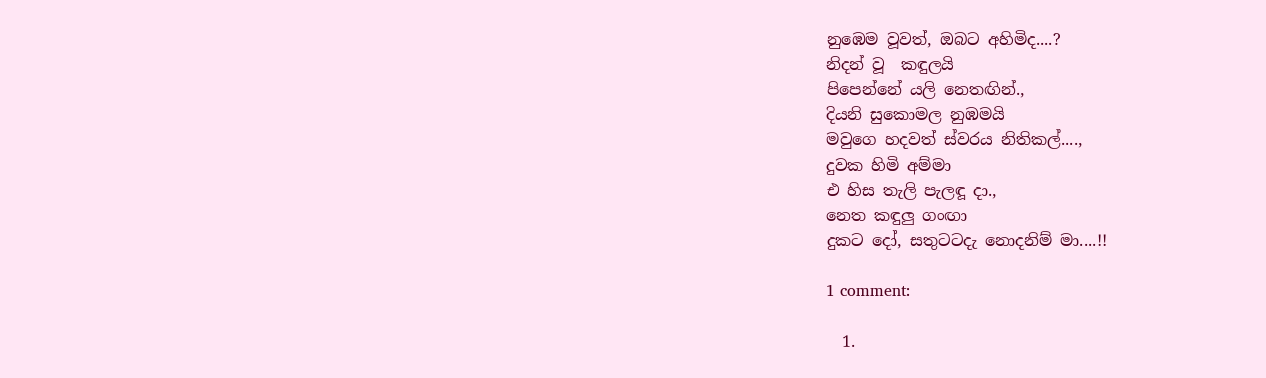නුඹෙම වූවත්, ඔබට අහිමිද....?
නිදන් වූ  කඳුලයි
පිපෙන්නේ යලි නෙතඟින්.,
දියනි සුකොමල නුඹමයි
මවුගෙ හදවත් ස්වරය නිතිකල්....,
දුවක හිමි අම්මා
එ හිස තැලි පැලඳූ දා.,
නෙත කඳුලු ගංඟා
දුකට දෝ, සතුටටදැ නොදනිම් මා....!!

1 comment:

  1.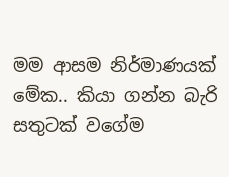මම ආසම නිර්මාණයක් මේක.. කියා ගන්න බැරි සතුටක් වගේම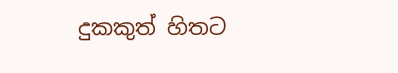දුකකුත් හිතට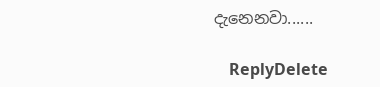දැනෙනවා......

    ReplyDelete